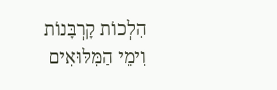הִלְכוֹת קָרְבָּנוֹת וִימֵי הַמִּלּוּאִים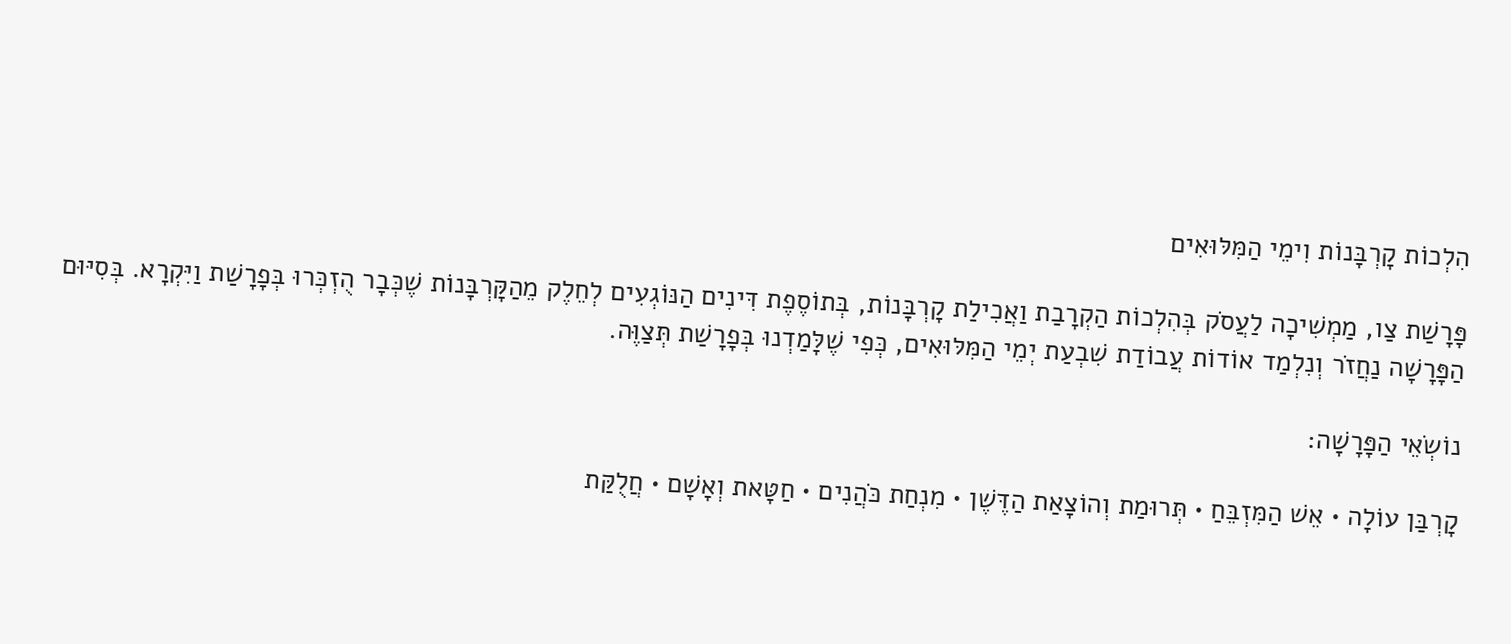הִלְכוֹת קָרְבָּנוֹת וִימֵי הַמִּלּוּאִים

פָּרָשַׁת צַו, מַמְשִׁיכָה לַעֲסֹק בְּהִלְכוֹת הַקְרָבַת וַאֲכִילַת קָרְבָּנוֹת, בְּתוֹסֶפֶת דִּינִים הַנּוֹגְעִים לְחֵלֶק מֵהַקָּרְבָּנוֹת שֶׁכְּבָר הֻזְכְּרוּ בְּפָרָשַׁת וַיִּקְרָא. בְּסִיּוּם הַפָּרָשָׁה נַחֲזֹר וְנִלְמַד אוֹדוֹת עֲבוֹדַת שִׁבְעַת יְמֵי הַמִּלּוּאִים, כְּפִי שֶׁלָּמַדְנוּ בְּפָרָשַׁת תְּצַוֶּה.

נוֹשְׂאֵי הַפָּרָשָׁה:

קָרְבַּן עוֹלָה • אֵשׁ הַמִּזְבֵּחַ • תְּרוּמַת וְהוֹצָאַת הַדֶּשֶׁן • מִנְחַת כֹּהֲנִים • חַטָּאת וְאָשָׁם • חֲלֻקַּת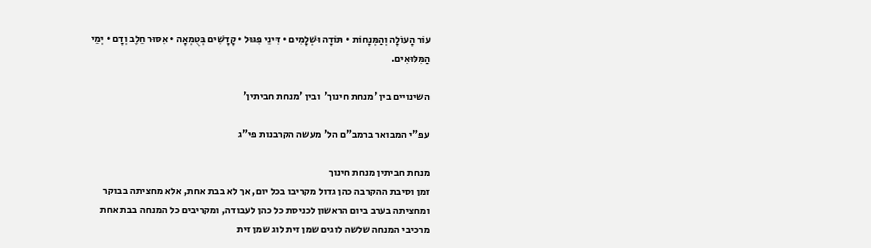עוֹר הָעוֹלָה וְהַמְּנָחוֹת • תּוֹדָה וּשְׁלָמִים • דִּינֵי פִּגּוּל • קָדָשִׁים בְּטֻמְאָה • אִסּוּר חֵלֶב וְדָם • יְמֵי הַמִּלּוּאִים.

השינויים בין 'מנחת חינוך'  ובין 'מנחת חביתין'

עפ"י המבואר ברמב"ם הל' מעשה הקרבנות פי"ג

מנחת חביתין מנחת חינוך
זמן וסיבת ההקרבה כהן גדול מקריבו בכל יום, אך לא בבת אחת, אלא מחציתה בבוקר ומחציתה בערב ביום הראשון לכניסת כל כהן לעבודה, ומקריבים כל המנחה בבת אחת
מרכיבי המנחה שלשה לוגים שמן זית לוג שמן זית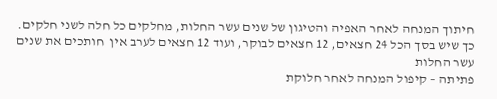חיתוך המנחה לאחר האפיה והטיגון של שנים עשר החלות, מחלקים כל חלה לשני חלקים. כך שיש בסך הכל 24 חצאים, 12 חצאים לבוקר, ועוד 12 חצאים לערב אין  חותכים את שנים עשר החלות
פתיתה – קיפול המנחה לאחר חלוקת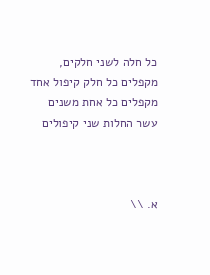כל חלה לשני חלקים, מקפלים כל חלק קיפול אחד מקפלים כל אחת משנים עשר החלות שני קיפולים



א. \\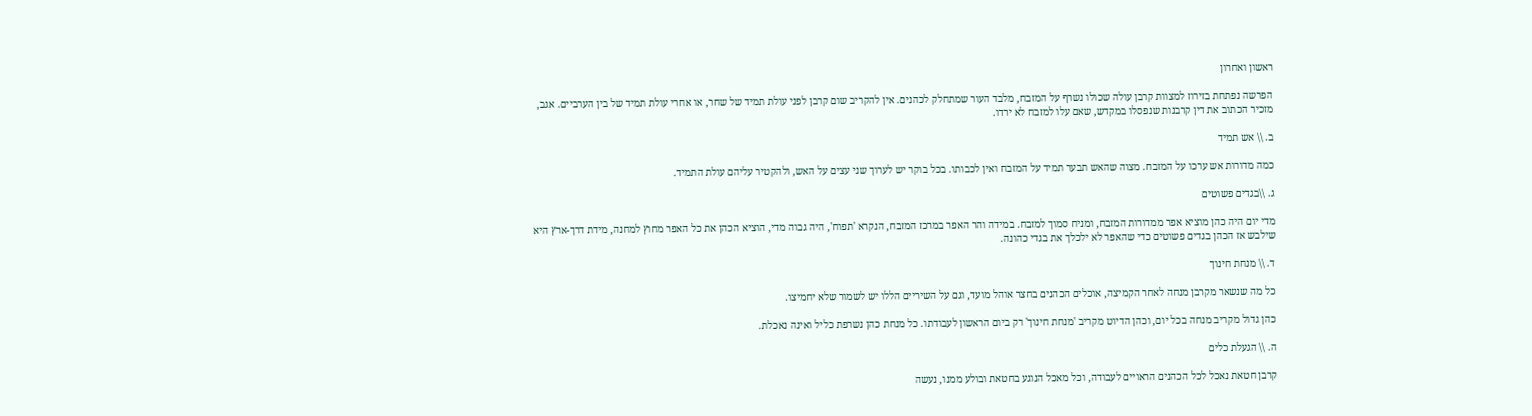ראשון ואחרון

הפרשה נפתחת בזירוז למצוות קרבן עולה שכולו נשרף על המזבח, מלבד העור שמתחלק לכהנים. אין להקריב שום קרבן לפני עולת תמיד של שחר, או אחרי עולת תמיד של בין הערביים. אגב, מזכיר הכתוב את דין קרבנות שנפסלו במקדש, שאם עלו למזבח לא ירדו.

ב. \\ אש תמיד

כמה מדורות אש ערכו על המזבח. מצוה שהאש תבער תמיד על המזבח ואין לכבותו. בכל בוקר יש לערוך שני עצים על האש, ולהקטיר עליהם עולת התמיד.

ג. \\בגדים פשוטים

מדי יום היה כהן מוציא אפר ממדורות המזבח, ומניח סמוך למזבח. במידה והר האפר במרכז המזבח, הנקרא 'תפוח', היה גבוה מדי, הוציא הכהן את כל האפר מחוץ למחנה, מידת דרך-ארץ היא שילבש אז הכהן בגדים פשוטים כדי שהאפר לא ילכלך את בגדי כהונה.

ד. \\ מנחת חינוך

כל מה שנשאר מקרבן מנחה לאחר הקמיצה, אוכלים הכהנים בחצר אוהל מועד, וגם על השיריים הללו יש לשמור שלא יחמיצו.

כהן גדול מקריב מנחה בכל יום, וכהן הדיוט מקריב 'מנחת חינוך' רק ביום הראשון לעבודתו. כל מנחת כהן נשרפת כליל ואינה נאכלת.

ה. \\ הגעלת כלים

קרבן חטאת נאכל לכל הכהנים הראויים לעבודה, וכל מאכל הנוגע בחטאת ובולע ממנו, נעשה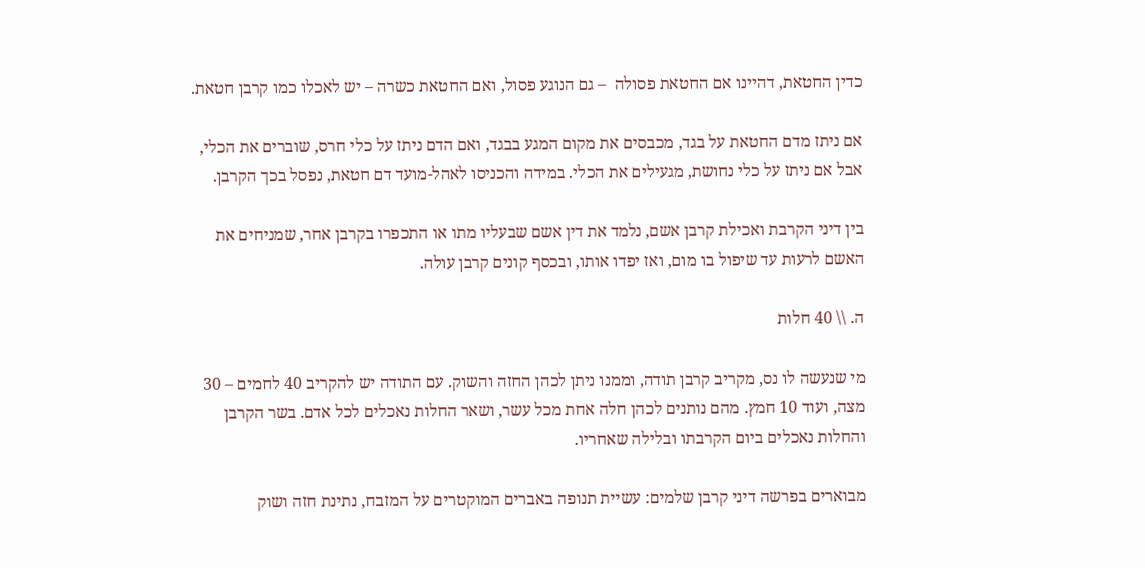כדין החטאת, דהיינו אם החטאת פסולה  – גם הנוגע פסול, ואם החטאת כשרה – יש לאכלו כמו קרבן חטאת.

אם ניתז מדם החטאת על בגד, מכבסים את מקום המגע בבגד, ואם הדם ניתז על כלי חרס, שוברים את הכלי, אבל אם ניתז על כלי נחושת, מגעילים את הכלי. במידה והכניסו לאהל-מועד דם חטאת, נפסל בכך הקרבן.

בין דיני הקרבת ואכילת קרבן אשם, נלמד את דין אשם שבעליו מתו או התכפרו בקרבן אחר, שמניחים את האשם לרעות עד שיפול בו מום, ואז יפדו אותו, ובכסף קונים קרבן עולה.

ה. \\ 40 חלות

מי שנעשה לו נס, מקריב קרבן תודה, וממנו ניתן לכהן החזה והשוק. עם התודה יש להקריב 40 לחמים – 30 מצה, ועוד 10 חמץ. מהם נותנים לכהן חלה אחת מכל עשר, ושאר החלות נאכלים לכל אדם. בשר הקרבן והחלות נאכלים ביום הקרבתו ובלילה שאחריו.

מבוארים בפרשה דיני קרבן שלמים: עשיית תנופה באברים המוקטרים על המזבח, נתינת חזה ושוק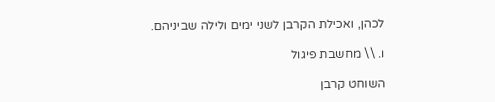לכהן, ואכילת הקרבן לשני ימים ולילה שביניהם.

ו. \\ מחשבת פיגול

השוחט קרבן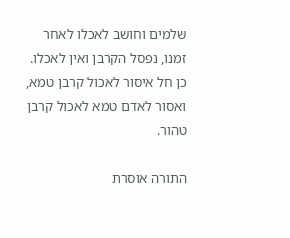שלמים וחושב לאכלו לאחר זמנו, נפסל הקרבן ואין לאכלו. כן חל איסור לאכול קרבן טמא, ואסור לאדם טמא לאכול קרבן טהור.

התורה אוסרת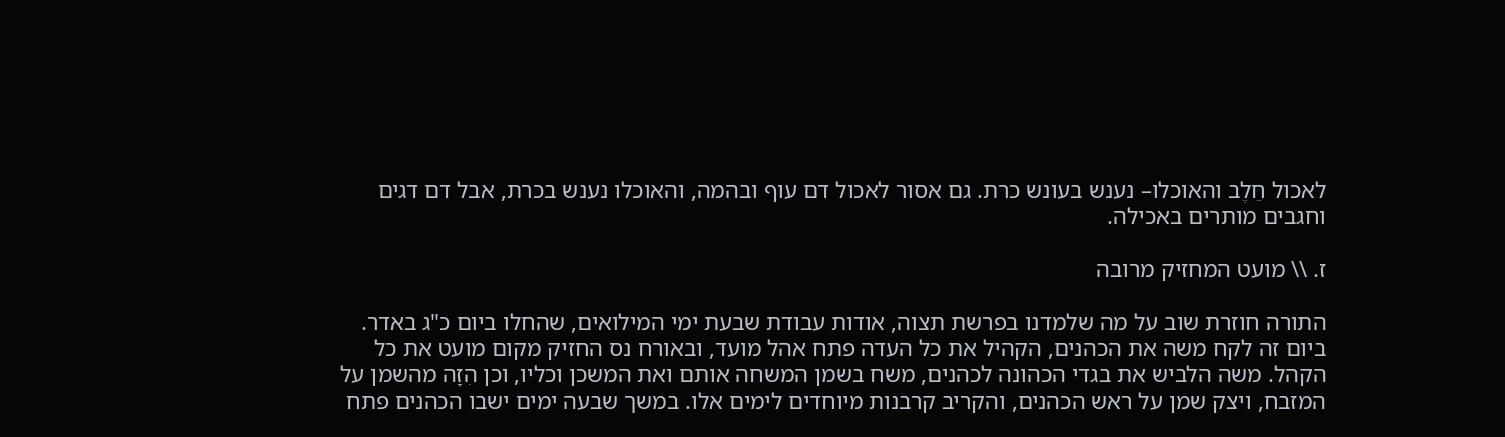לאכול חֵלֶב והאוכלו– נענש בעונש כרת. גם אסור לאכול דם עוף ובהמה, והאוכלו נענש בכרת, אבל דם דגים וחגבים מותרים באכילה.

ז. \\ מועט המחזיק מרובה

התורה חוזרת שוב על מה שלמדנו בפרשת תצוה, אודות עבודת שבעת ימי המילואים, שהחלו ביום כ"ג באדר.  ביום זה לקח משה את הכהנים, הקהיל את כל העדה פתח אהל מועד, ובאורח נס החזיק מקום מועט את כל הקהל. משה הלביש את בגדי הכהונה לכהנים, משח בשמן המשחה אותם ואת המשכן וכליו, וכן הִזָה מהשמן על המזבח, ויצק שמן על ראש הכהנים, והקריב קרבנות מיוחדים לימים אלו. במשך שבעה ימים ישבו הכהנים פתח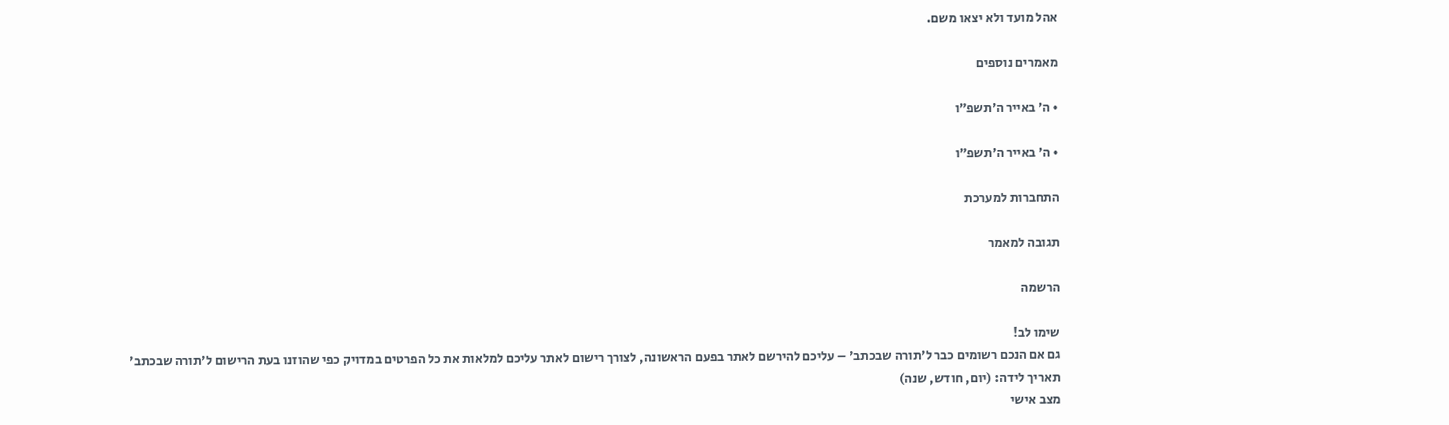אהל מועד ולא יצאו משם.

מאמרים נוספים

• ה׳ באייר ה׳תשפ״ו

• ה׳ באייר ה׳תשפ״ו

התחברות למערכת

תגובה למאמר

הרשמה

שימו לב!
גם אם הנכם רשומים כבר ל'תורה שבכתב' – עליכם להירשם לאתר בפעם הראשונה, לצורך רישום לאתר עליכם למלאות את כל הפרטים במדויק כפי שהוזנו בעת הרישום ל'תורה שבכתב'
תאריך לידה: (יום, חודש, שנה)
מצב אישי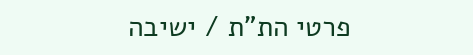פרטי הת"ת / ישיבה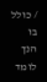/ כולל בו הנך לומד